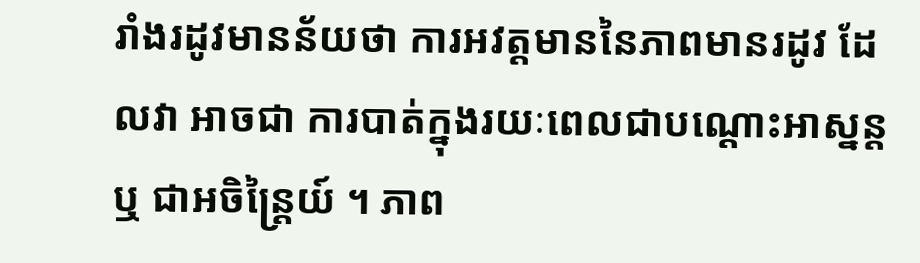រាំងរដូវមានន័យថា ការអវត្តមាននៃភាពមានរដូវ ដែលវា អាចជា ការបាត់ក្នុងរយៈពេលជាបណ្តោះអាស្នន្ត ឬ ជាអចិន្ត្រៃយ៍ ។ ភាព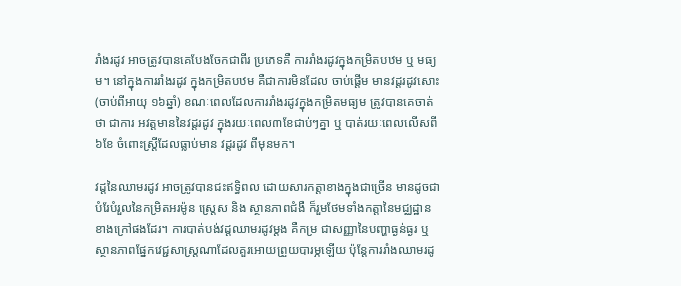រាំងរដូវ អាចត្រូវបានគេបែងចែកជាពីរ ប្រភេទគឺ ការរាំងរដូវក្នុងកម្រិតបឋម ឬ មធ្យម។ នៅក្នុងការរាំងរដូវ ក្នុងកម្រិតបឋម គឺជាការមិនដែល ចាប់ផ្តើម មានវដ្តរដូវសោះ (ចាប់ពីអាយុ ១៦ឆ្នាំ) ខណៈពេលដែលការរាំងរដូវក្នុងកម្រិតមធ្យម ត្រូវបានគេចាត់ថា ជាការ អវត្តមាននៃវដ្តរដូវ ក្នុងរយៈពេល៣ខែជាប់ៗគ្នា ឬ បាត់រយៈពេលលើសពី ៦ខែ ចំពោះស្ត្រីដែលធ្លាប់មាន វដ្តរដូវ ពីមុនមក។

វដ្តនៃឈាមរដូវ អាចត្រូវបានជះឥទ្ធិពល ដោយសារកត្តាខាងក្នុងជាច្រើន មានដូចជា បំរែបំរួលនៃកម្រិតអរម៉ូន ស្ត្រេស និង ស្ថានភាពជំងឺ ក៏រួមថែមទាំងកត្តានៃមជ្ឈដ្ឋានខាងក្រៅផងដែរ។ ការបាត់បង់វដ្តឈាមរដូវម្តង គឺកម្រ ជាសញ្ញានៃបញ្ហាធ្ងន់ធ្ងរ ឬ ស្ថានភាពផ្នែកវេជ្ជសាស្ត្រណាដែលគួរអោយព្រួយបារម្ភឡើយ ប៉ុន្តែការរាំងឈាមរដូ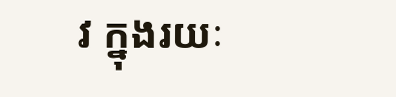វ ក្នុងរយៈ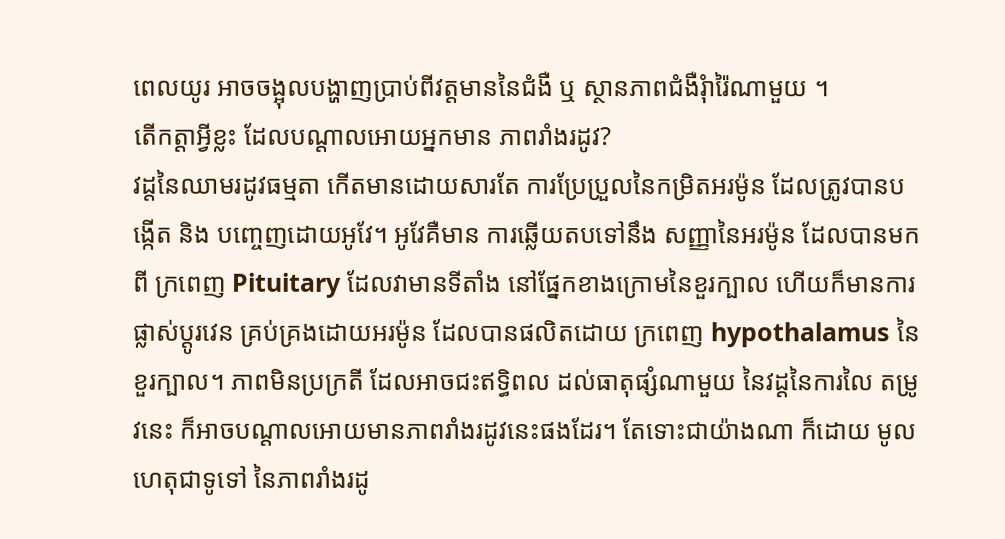ពេលយូរ អាចចង្អុលបង្ហាញប្រាប់ពីវត្តមាននៃជំងឺ ឬ ស្ថានភាពជំងឺរុំារ៉ៃណាមួយ ។
តើកត្តាអ្វីខ្លះ ដែលបណ្តាលអោយអ្នកមាន ភាពរាំងរដូវ?
វដ្តនៃឈាមរដូវធម្មតា កើតមានដោយសារតែ ការប្រែប្រួលនៃកម្រិតអរម៉ូន ដែលត្រូវបានបង្កើត និង បញ្ចេញដោយអូវែ។ អូវែគឺមាន ការឆ្លើយតបទៅនឹង សញ្ញានៃអរម៉ូន ដែលបានមកពី ក្រពេញ Pituitary ដែលវាមានទីតាំង នៅផ្នែកខាងក្រោមនៃខួរក្បាល ហើយក៏មានការផ្លាស់ប្តូរវេន គ្រប់គ្រងដោយអរម៉ូន ដែលបានផលិតដោយ ក្រពេញ hypothalamus នៃខួរក្បាល។ ភាពមិនប្រក្រតី ដែលអាចជះឥទ្ធិពល ដល់ធាតុផ្សំណាមួយ នៃវដ្តនៃការលៃ តម្រូវនេះ ក៏អាចបណ្តាលអោយមានភាពរាំងរដូវនេះផងដែរ។ តែទោះជាយ៉ាងណា ក៏ដោយ មូលហេតុជាទូទៅ នៃភាពរាំងរដូ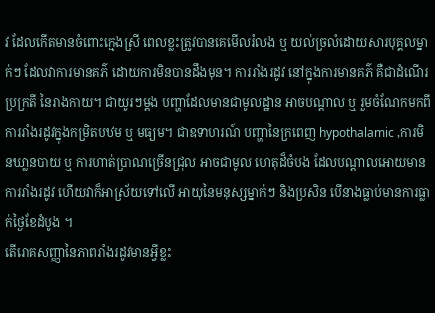វ ដែលកើតមានចំពោះក្មេងស្រី ពេលខ្លះត្រូវបានគេមើលរំលង ឬ យល់ច្រលំដោយសារបុគ្គលម្នាក់ៗ ដែលវាការមានគភ៌ ដោយការមិនបានដឹងមុន។ ការរាំងរដូវ នៅក្នុងការមានគភ៌ គឺជាដំណើរប្រក្រតី នៃរាងកាយ។ ជាយូរៗម្តង បញ្ហាដែលមានជាមូលដ្ឋាន អាចបណ្តាល ឬ រួមចំណែកមកពី ការរាំងរដូវក្នុងកម្រិតបឋម ឬ មធ្យម។ ជាឧទាហរណ៍ បញ្ហានៃក្រពេញ hypothalamic ,ការមិនឃា្លនបាយ ឬ ការហាត់ប្រាណច្រើនជ្រុល អាចជាមូល ហេតុដ៏ចំបង ដែលបណ្តាលអោយមានការរាំងរដូវ ហើយវាក៏អាស្រ័យទៅលើ អាយុនៃមនុស្សម្នាក់ៗ និងប្រសិន បើនាងធ្លាប់មានការធ្លាក់ថ្ងៃខែដំបូង ។
តើរោគសញ្ញានៃភាពរាំងរដូវមានអ្វីខ្លះ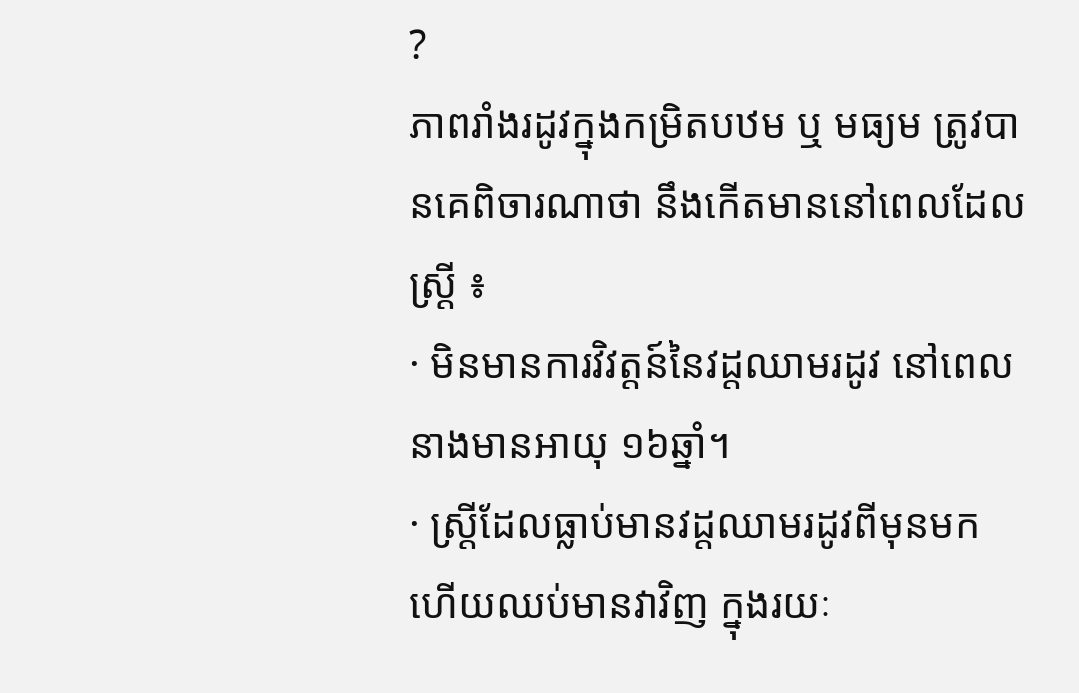?
ភាពរាំងរដូវក្នុងកម្រិតបឋម ឬ មធ្យម ត្រូវបានគេពិចារណាថា នឹងកើតមាននៅពេលដែលស្ត្រី ៖
· មិនមានការវិវត្តន៍នៃវដ្តឈាមរដូវ នៅពេលនាងមានអាយុ ១៦ឆ្នាំ។
· ស្ត្រីដែលធ្លាប់មានវដ្តឈាមរដូវពីមុនមក ហើយឈប់មានវាវិញ ក្នុងរយៈ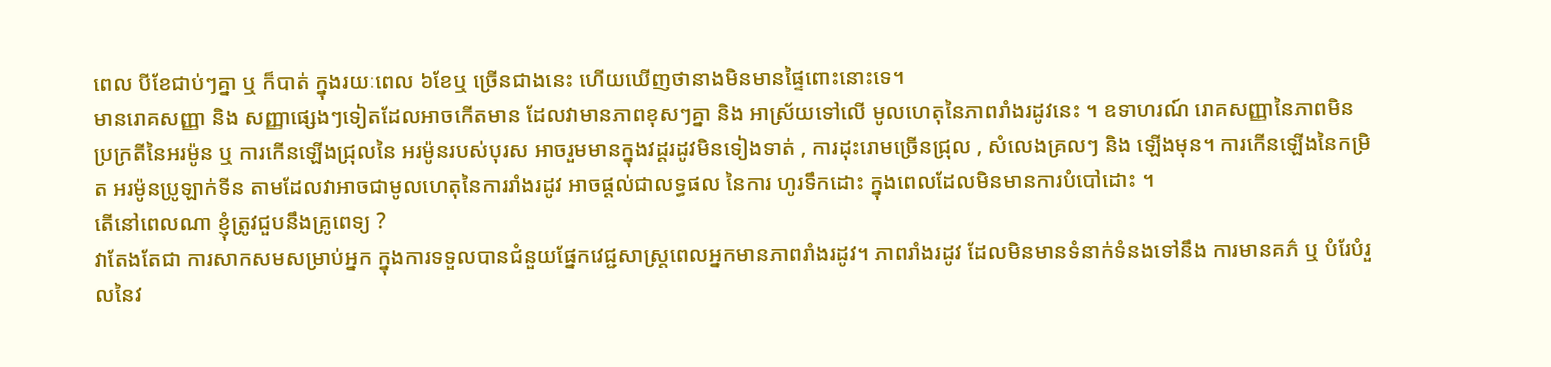ពេល បីខែជាប់ៗគ្នា ឬ ក៏បាត់ ក្នុងរយៈពេល ៦ខែឬ ច្រើនជាងនេះ ហើយឃើញថានាងមិនមានផ្ទៃពោះនោះទេ។
មានរោគសញ្ញា និង សញ្ញាផ្សេងៗទៀតដែលអាចកើតមាន ដែលវាមានភាពខុសៗគ្នា និង អាស្រ័យទៅលើ មូលហេតុនៃភាពរាំងរដូវនេះ ។ ឧទាហរណ៍ រោគសញ្ញានៃភាពមិនប្រក្រតីនៃអរម៉ូន ឬ ការកើនឡើងជ្រុលនៃ អរម៉ូនរបស់បុរស អាចរួមមានក្នុងវដ្តរដូវមិនទៀងទាត់ , ការដុះរោមច្រើនជ្រុល , សំលេងគ្រលៗ និង ឡើងមុន។ ការកើនឡើងនៃកម្រិត អរម៉ូនប្រូឡាក់ទីន តាមដែលវាអាចជាមូលហេតុនៃការរាំងរដូវ អាចផ្តល់ជាលទ្ធផល នៃការ ហូរទឹកដោះ ក្នុងពេលដែលមិនមានការបំបៅដោះ ។
តើនៅពេលណា ខ្ញុំត្រូវជួបនឹងគ្រូពេទ្យ ?
វាតែងតែជា ការសាកសមសម្រាប់អ្នក ក្នុងការទទួលបានជំនួយផ្នែកវេជ្ជសាស្ត្រពេលអ្នកមានភាពរាំងរដូវ។ ភាពរាំងរដូវ ដែលមិនមានទំនាក់ទំនងទៅនឹង ការមានគភ៌ ឬ បំរែបំរួលនៃវ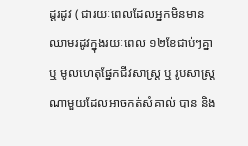ដ្តរដូវ ( ជារយៈពេលដែលអ្នកមិនមាន ឈាមរដូវក្នុងរយៈពេល ១២ខែជាប់ៗគ្នា ឬ មូលហេតុផ្នែកជីវសាស្ត្រ ឬ រូបសាស្ត្រណាមួយដែលអាចកត់សំគាល់ បាន និង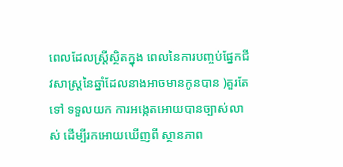ពេលដែលស្ត្រីស្ថិតក្នុង ពេលនៃការបញ្ចប់ផ្នែកជីវសាស្ត្រនៃឆ្នាំដែលនាងអាចមានកូនបាន )គួរតែទៅ ទទួលយក ការអង្កេតអោយបានច្បាស់លាស់ ដើម្បីរកអោយឃើញពី ស្ថានភាព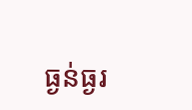ធ្ងន់ធ្ងរ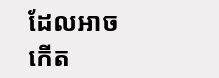ដែលអាចកើត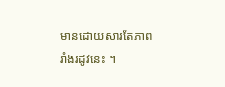មានដោយសារតែភាពរាំងរដូវនេះ ។